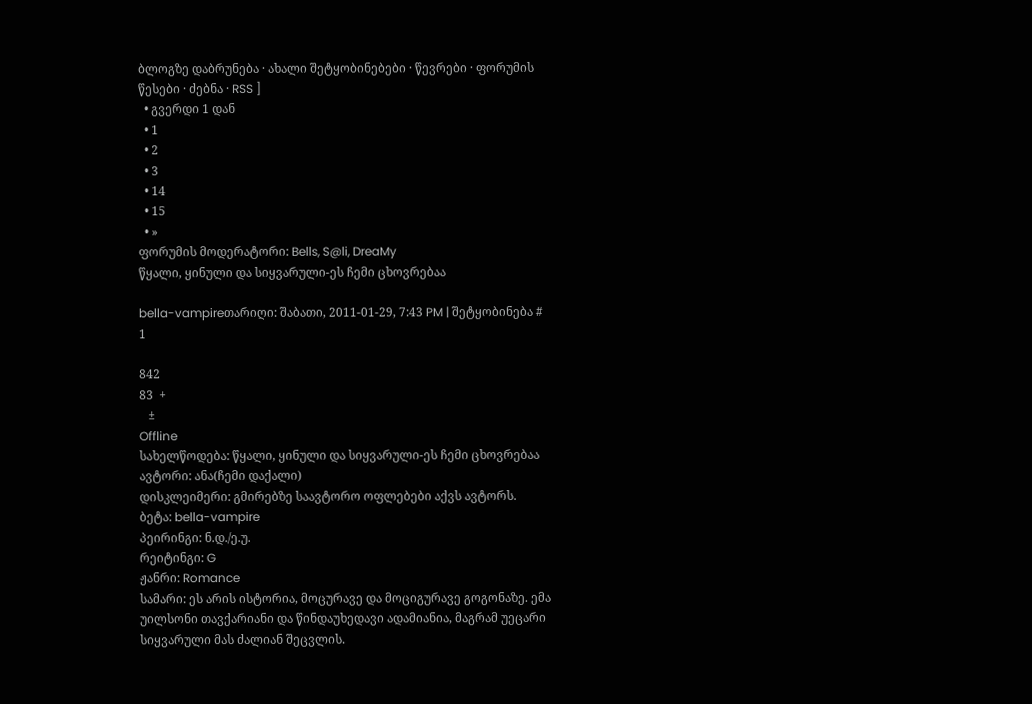ბლოგზე დაბრუნება · ახალი შეტყობინებები · წევრები · ფორუმის წესები · ძებნა · RSS ]
  • გვერდი 1 დან
  • 1
  • 2
  • 3
  • 14
  • 15
  • »
ფორუმის მოდერატორი: Bells, S@li, DreaMy
წყალი, ყინული და სიყვარული-ეს ჩემი ცხოვრებაა

bella-vampireთარიღი: შაბათი, 2011-01-29, 7:43 PM | შეტყობინება # 1

842
83  +
   ±
Offline
სახელწოდება: წყალი, ყინული და სიყვარული-ეს ჩემი ცხოვრებაა
ავტორი: ანა(ჩემი დაქალი)
დისკლეიმერი: გმირებზე საავტორო ოფლებები აქვს ავტორს.
ბეტა: bella-vampire
პეირინგი: ნ.დ./ე.უ.
რეიტინგი: G
ჟანრი: Romance
სამარი: ეს არის ისტორია, მოცურავე და მოციგურავე გოგონაზე. ემა უილსონი თავქარიანი და წინდაუხედავი ადამიანია, მაგრამ უეცარი სიყვარული მას ძალიან შეცვლის.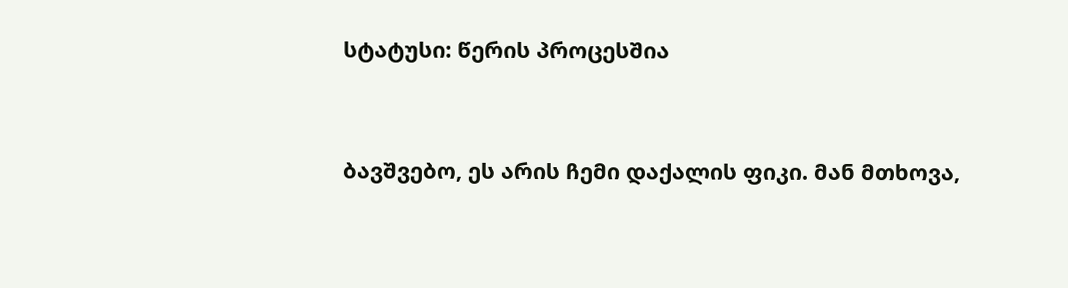სტატუსი: წერის პროცესშია


ბავშვებო, ეს არის ჩემი დაქალის ფიკი. მან მთხოვა,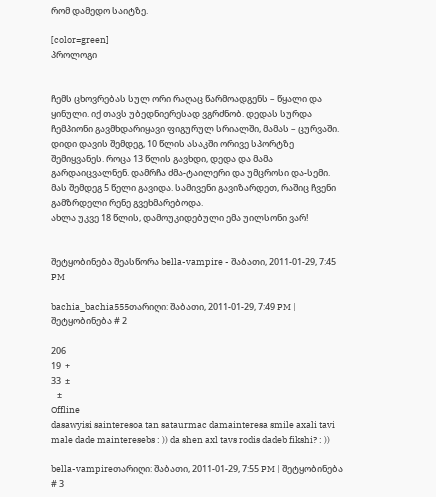რომ დამედო საიტზე.

[color=green]
პროლოგი


ჩემს ცხოვრებას სულ ორი რაღაც წარმოადგენს – წყალი და ყინული. იქ თავს უბედნიერესად ვგრძნობ. დედას სურდა ჩემპიონი გავმხდარიყავი ფიგურულ სრიალში, მამას – ცურვაში. დიდი დავის შემდეგ, 10 წლის ასაკში ორივე სპორტზე შემიყვანეს. როცა 13 წლის გავხდი, დედა და მამა გარდაიცვალნენ. დამრჩა ძმა-ტაილერი და უმცროსი და-სემი. მას შემდეგ 5 წელი გავიდა. სამივენი გავიზარდეთ, რაშიც ჩვენი გამზრდელი რენე გვეხმარებოდა.
ახლა უკვე 18 წლის, დამოუკიდებული ემა უილსონი ვარ!


შეტყობინება შეასწორა bella-vampire - შაბათი, 2011-01-29, 7:45 PM

bachia_bachia555თარიღი: შაბათი, 2011-01-29, 7:49 PM | შეტყობინება # 2

206
19  +
33  ±
   ±
Offline
dasawyisi sainteresoa tan sataurmac damainteresa smile axali tavi male dade mainteresebs : )) da shen axl tavs rodis dadeb fikshi? : ))

bella-vampireთარიღი: შაბათი, 2011-01-29, 7:55 PM | შეტყობინება # 3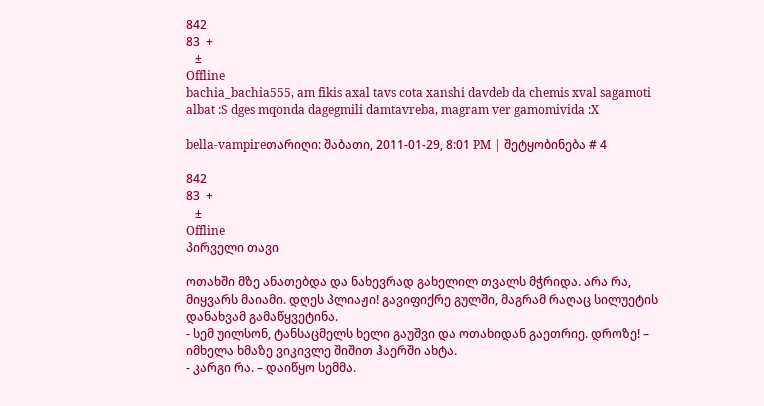842
83  +
   ±
Offline
bachia_bachia555, am fikis axal tavs cota xanshi davdeb da chemis xval sagamoti albat :S dges mqonda dagegmili damtavreba, magram ver gamomivida :X

bella-vampireთარიღი: შაბათი, 2011-01-29, 8:01 PM | შეტყობინება # 4

842
83  +
   ±
Offline
პირველი თავი

ოთახში მზე ანათებდა და ნახევრად გახელილ თვალს მჭრიდა. არა რა, მიყვარს მაიამი. დღეს პლიაჟი! გავიფიქრე გულში, მაგრამ რაღაც სილუეტის დანახვამ გამაწყვეტინა.
- სემ უილსონ, ტანსაცმელს ხელი გაუშვი და ოთახიდან გაეთრიე. დროზე! – იმხელა ხმაზე ვიკივლე შიშით ჰაერში ახტა.
- კარგი რა. – დაიწყო სემმა.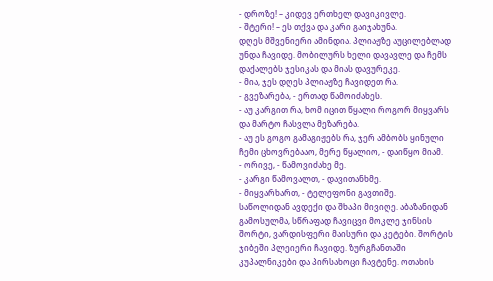- დროზე! – კიდევ ერთხელ დავიკივლე.
- შტერი! – ეს თქვა და კარი გაიჯახუნა.
დღეს მშვენიერი ამინდია. პლიაჟზე აუცილებლად უნდა ჩავიდე. მობილურს ხელი დავავლე და ჩემს დაქალებს ჯესიკას და მიას დავურეკე.
- მია, ჯეს დღეს პლიაჟზე ჩავიდეთ რა.
- გვეზარება, - ერთად წამოიძახეს.
- აუ კარგით რა, ხომ იცით წყალი როგორ მიყვარს და მარტო ჩასვლა მეზარება.
- აუ ეს გოგო გამაგიჟებს რა, ჯერ ამბობს ყინული ჩემი ცხოვრებააო, მერე წყალიო, - დაიწყო მიამ.
- ორივე, - წამოვიძახე მე.
- კარგი წამოვალთ, - დავითანხმე.
- მიყვარხართ, - ტელეფონი გავთიშე.
საწოლიდან ავდექი და შხაპი მივიღე. აბაზანიდან გამოსულმა, სწრაფად ჩავიცვი მოკლე ჯინსის შორტი, ვარდისფერი მაისური და კეტები. შორტის ჯიბეში პლეიერი ჩავიდე. ზურგჩანთაში კუპალნიკები და პირსახოცი ჩავტენე. ოთახის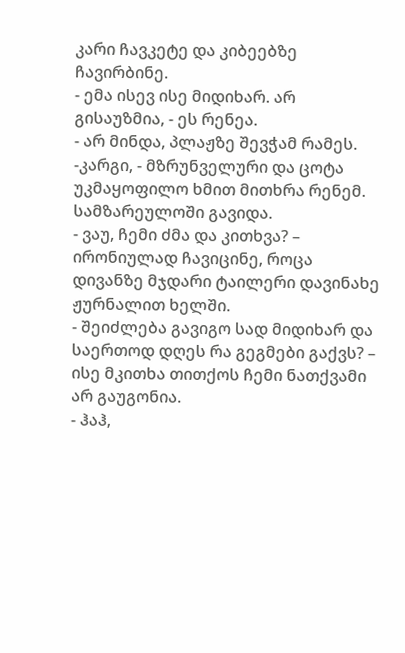კარი ჩავკეტე და კიბეებზე ჩავირბინე.
- ემა ისევ ისე მიდიხარ. არ გისაუზმია, - ეს რენეა.
- არ მინდა, პლაჟზე შევჭამ რამეს.
-კარგი, - მზრუნველური და ცოტა უკმაყოფილო ხმით მითხრა რენემ. სამზარეულოში გავიდა.
- ვაუ, ჩემი ძმა და კითხვა? – ირონიულად ჩავიცინე, როცა დივანზე მჯდარი ტაილერი დავინახე ჟურნალით ხელში.
- შეიძლება გავიგო სად მიდიხარ და საერთოდ დღეს რა გეგმები გაქვს? – ისე მკითხა თითქოს ჩემი ნათქვამი არ გაუგონია.
- ჰაჰ,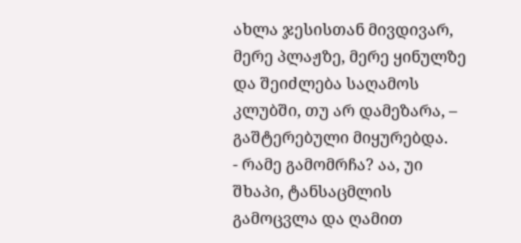ახლა ჯესისთან მივდივარ, მერე პლაჟზე, მერე ყინულზე და შეიძლება საღამოს კლუბში, თუ არ დამეზარა, – გაშტერებული მიყურებდა.
- რამე გამომრჩა? აა, უი შხაპი, ტანსაცმლის გამოცვლა და ღამით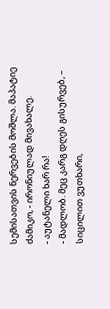სემისათვის ნერვების მოშლა. მაპატიე ძამიკო, - ირონიულად მივახალე.
- აუტანელი ხარ რა!
- მადლობ. მეც კარგ დღეს გისურვებ, – სიცილით ვუთხარი,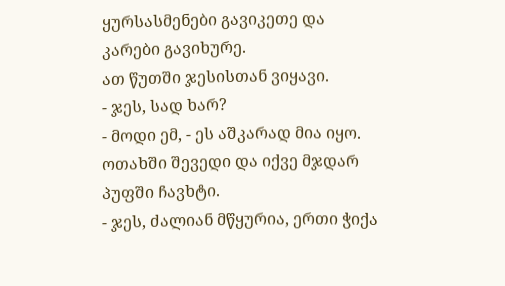ყურსასმენები გავიკეთე და კარები გავიხურე.
ათ წუთში ჯესისთან ვიყავი.
- ჯეს, სად ხარ?
- მოდი ემ, - ეს აშკარად მია იყო.
ოთახში შევედი და იქვე მჯდარ პუფში ჩავხტი.
- ჯეს, ძალიან მწყურია, ერთი ჭიქა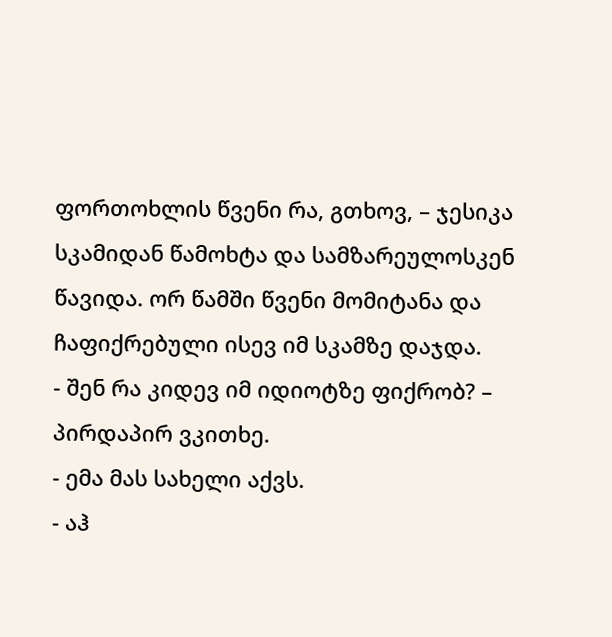ფორთოხლის წვენი რა, გთხოვ, – ჯესიკა სკამიდან წამოხტა და სამზარეულოსკენ წავიდა. ორ წამში წვენი მომიტანა და ჩაფიქრებული ისევ იმ სკამზე დაჯდა.
- შენ რა კიდევ იმ იდიოტზე ფიქრობ? – პირდაპირ ვკითხე.
- ემა მას სახელი აქვს.
- აჰ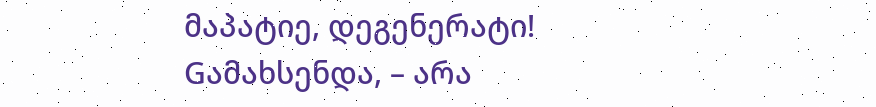მაპატიე, დეგენერატი! Gამახსენდა, – არა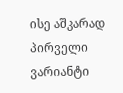ისე აშკარად პირველი ვარიანტი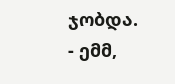ჯობდა.
- ემმ,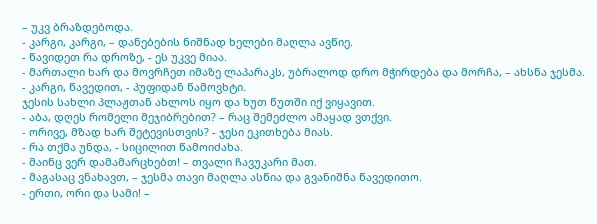– უკვ ბრაზდებოდა.
- კარგი, კარგი, – დანებების ნიშნად ხელები მაღლა ავწიე.
- წავიდეთ რა დროზე, - ეს უკვე მიაა.
- მართალი ხარ და მოვრჩეთ იმაზე ლაპარაკს, უბრალოდ დრო მჭირდება და მორჩა, – ახსნა ჯესმა.
- კარგი, წავედით, - პუფიდან წამოვხტი.
ჯესის სახლი პლაჟთან ახლოს იყო და ხუთ წუთში იქ ვიყავით.
- აბა, დღეს რომელი მეჯიბრებით? – რაც შემეძლო ამაყად ვთქვი.
- ორივე, მზად ხარ შეტევისთვის? - ჯესი ეკითხება მიას.
- რა თქმა უნდა, - სიცილით წამოიძახა.
- მაინც ვერ დამამარცხებთ! – თვალი ჩავუკარი მათ.
- მაგასაც ვნახავთ, – ჯესმა თავი მაღლა ასწია და გვანიშნა წავედითო.
- ერთი, ორი და სამი! –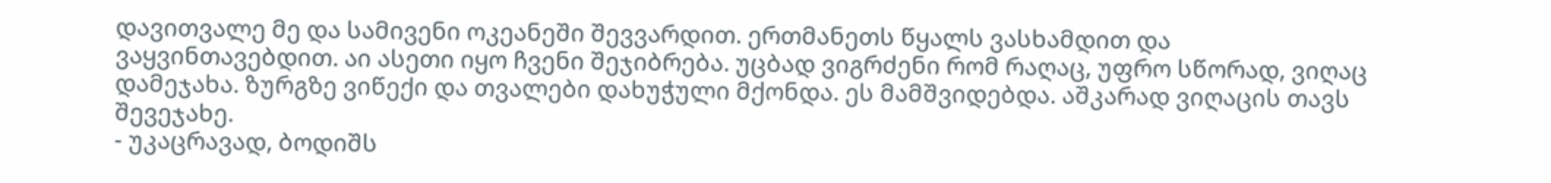დავითვალე მე და სამივენი ოკეანეში შევვარდით. ერთმანეთს წყალს ვასხამდით და ვაყვინთავებდით. აი ასეთი იყო ჩვენი შეჯიბრება. უცბად ვიგრძენი რომ რაღაც, უფრო სწორად, ვიღაც დამეჯახა. ზურგზე ვიწექი და თვალები დახუჭული მქონდა. ეს მამშვიდებდა. აშკარად ვიღაცის თავს შევეჯახე.
- უკაცრავად, ბოდიშს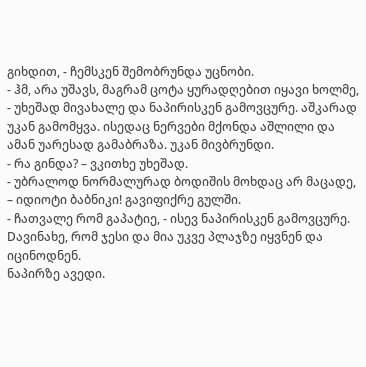გიხდით, - ჩემსკენ შემობრუნდა უცნობი.
- ჰმ, არა უშავს, მაგრამ ცოტა ყურადღებით იყავი ხოლმე, - უხეშად მივახალე და ნაპირისკენ გამოვცურე. აშკარად უკან გამომყვა. ისედაც ნერვები მქონდა აშლილი და ამან უარესად გამაბრაზა. უკან მივბრუნდი.
- რა გინდა? – ვკითხე უხეშად.
- უბრალოდ ნორმალურად ბოდიშის მოხდაც არ მაცადე, – იდიოტი ბაბნიკი! გავიფიქრე გულში.
- ჩათვალე რომ გაპატიე, - ისევ ნაპირისკენ გამოვცურე. Dავინახე, რომ ჯესი და მია უკვე პლაჯზე იყვნენ და იცინოდნენ.
ნაპირზე ავედი.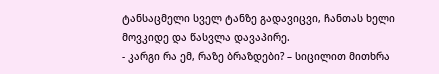ტანსაცმელი სველ ტანზე გადავიცვი, ჩანთას ხელი მოვკიდე და წასვლა დავაპირე.
- კარგი რა ემ, რაზე ბრაზდები? – სიცილით მითხრა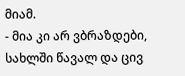მიამ.
- მია კი არ ვბრაზდები, სახლში წავალ და ცივ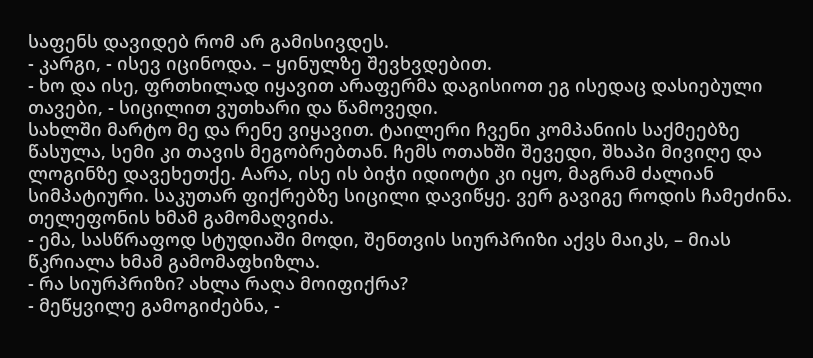საფენს დავიდებ რომ არ გამისივდეს.
- კარგი, - ისევ იცინოდა. – ყინულზე შევხვდებით.
- ხო და ისე, ფრთხილად იყავით არაფერმა დაგისიოთ ეგ ისედაც დასიებული თავები, - სიცილით ვუთხარი და წამოვედი.
სახლში მარტო მე და რენე ვიყავით. ტაილერი ჩვენი კომპანიის საქმეებზე წასულა, სემი კი თავის მეგობრებთან. ჩემს ოთახში შევედი, შხაპი მივიღე და ლოგინზე დავეხეთქე. Aარა, ისე ის ბიჭი იდიოტი კი იყო, მაგრამ ძალიან სიმპატიური. საკუთარ ფიქრებზე სიცილი დავიწყე. ვერ გავიგე როდის ჩამეძინა. თელეფონის ხმამ გამომაღვიძა.
- ემა, სასწრაფოდ სტუდიაში მოდი, შენთვის სიურპრიზი აქვს მაიკს, – მიას წკრიალა ხმამ გამომაფხიზლა.
- რა სიურპრიზი? ახლა რაღა მოიფიქრა?
- მეწყვილე გამოგიძებნა, -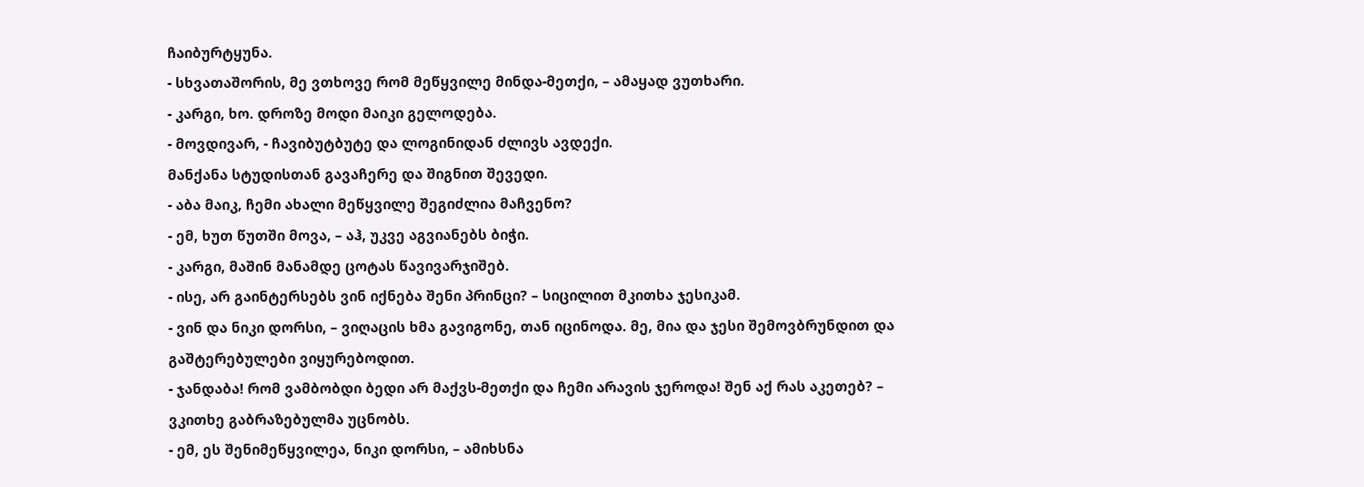ჩაიბურტყუნა.
- სხვათაშორის, მე ვთხოვე რომ მეწყვილე მინდა-მეთქი, – ამაყად ვუთხარი.
- კარგი, ხო. დროზე მოდი მაიკი გელოდება.
- მოვდივარ, - ჩავიბუტბუტე და ლოგინიდან ძლივს ავდექი.
მანქანა სტუდისთან გავაჩერე და შიგნით შევედი.
- აბა მაიკ, ჩემი ახალი მეწყვილე შეგიძლია მაჩვენო?
- ემ, ხუთ წუთში მოვა, – აჰ, უკვე აგვიანებს ბიჭი.
- კარგი, მაშინ მანამდე ცოტას წავივარჯიშებ.
- ისე, არ გაინტერსებს ვინ იქნება შენი პრინცი? – სიცილით მკითხა ჯესიკამ.
- ვინ და ნიკი დორსი, – ვიღაცის ხმა გავიგონე, თან იცინოდა. მე, მია და ჯესი შემოვბრუნდით და გაშტერებულები ვიყურებოდით.
- ჯანდაბა! რომ ვამბობდი ბედი არ მაქვს-მეთქი და ჩემი არავის ჯეროდა! შენ აქ რას აკეთებ? – ვკითხე გაბრაზებულმა უცნობს.
- ემ, ეს შენიმეწყვილეა, ნიკი დორსი, – ამიხსნა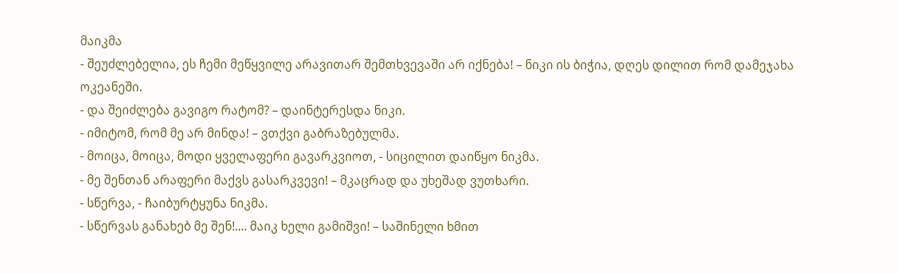მაიკმა
- შეუძლებელია, ეს ჩემი მეწყვილე არავითარ შემთხვევაში არ იქნება! – ნიკი ის ბიჭია, დღეს დილით რომ დამეჯახა ოკეანეში.
- და შეიძლება გავიგო რატომ? – დაინტერესდა ნიკი.
- იმიტომ, რომ მე არ მინდა! – ვთქვი გაბრაზებულმა.
- მოიცა, მოიცა, მოდი ყველაფერი გავარკვიოთ, - სიცილით დაიწყო ნიკმა.
- მე შენთან არაფერი მაქვს გასარკვევი! – მკაცრად და უხეშად ვუთხარი.
- სწერვა, - ჩაიბურტყუნა ნიკმა.
- სწერვას განახებ მე შენ!.... მაიკ ხელი გამიშვი! – საშინელი ხმით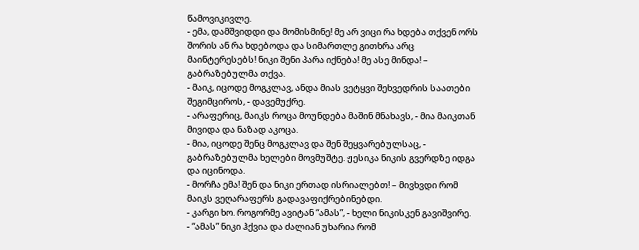წამოვიკივლე.
- ემა, დამშვიდდი და მომისმინე! მე არ ვიცი რა ხდება თქვენ ორს შორის ან რა ხდებოდა და სიმართლე გითხრა არც მაინტერესებს! ნიკი შენი პარა იქნება! მე ასე მინდა! – გაბრაზებულმა თქვა.
- მაიკ, იცოდე მოგკლავ, ანდა მიას ვეტყვი შეხვედრის საათები შეგიმციროს, - დავემუქრე.
- არაფერიც, მაიკს როცა მოუნდება მაშინ მნახავს, - მია მაიკთან მივიდა და ნაზად აკოცა.
- მია, იცოდე შენც მოგკლავ და შენ შეყვარებულსაც, - გაბრაზებულმა ხელები მოვმუშტე. ჟესიკა ნიკის გვერდზე იდგა და იცინოდა.
- მორჩა ემა! შენ და ნიკი ერთად ისრიალებთ! – მივხვდი რომ მაიკს ვეღარაფერს გადავაფიქრებინებდი.
- კარგი ხო. როგორმე ავიტან “ამას”, - ხელი ნიკისკენ გავიშვირე.
- “ამას” ნიკი ჰქვია და ძალიან უხარია რომ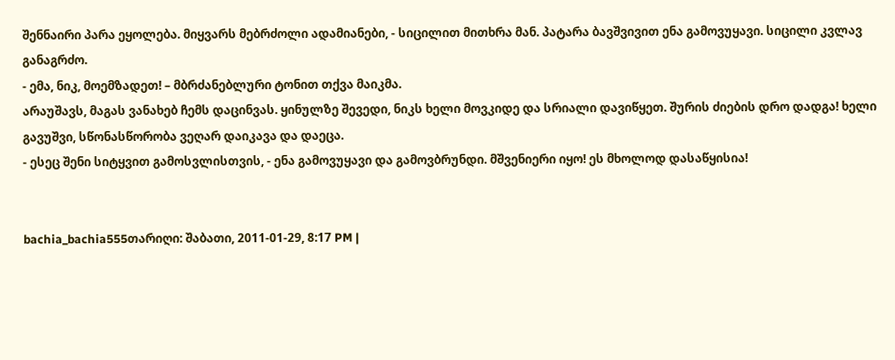შენნაირი პარა ეყოლება. მიყვარს მებრძოლი ადამიანები, - სიცილით მითხრა მან. პატარა ბავშვივით ენა გამოვუყავი. სიცილი კვლავ განაგრძო.
- ემა, ნიკ, მოემზადეთ! – მბრძანებლური ტონით თქვა მაიკმა.
არაუშავს, მაგას ვანახებ ჩემს დაცინვას. ყინულზე შევედი, ნიკს ხელი მოვკიდე და სრიალი დავიწყეთ. შურის ძიების დრო დადგა! ხელი გავუშვი, სწონასწორობა ვეღარ დაიკავა და დაეცა.
- ესეც შენი სიტყვით გამოსვლისთვის, - ენა გამოვუყავი და გამოვბრუნდი. მშვენიერი იყო! ეს მხოლოდ დასაწყისია!


bachia_bachia555თარიღი: შაბათი, 2011-01-29, 8:17 PM |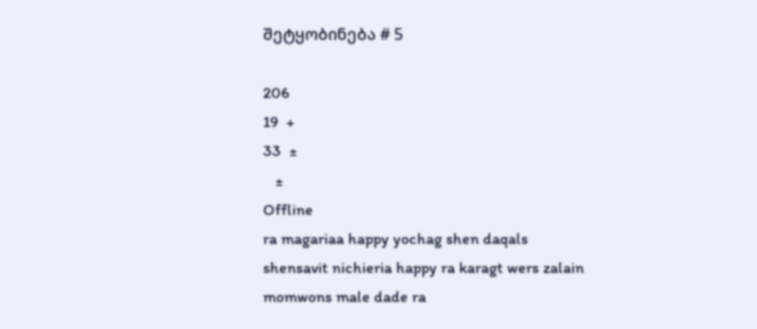შეტყობინება # 5

206
19  +
33  ±
   ±
Offline
ra magariaa happy yochag shen daqals shensavit nichieria happy ra karagt wers zalain momwons male dade ra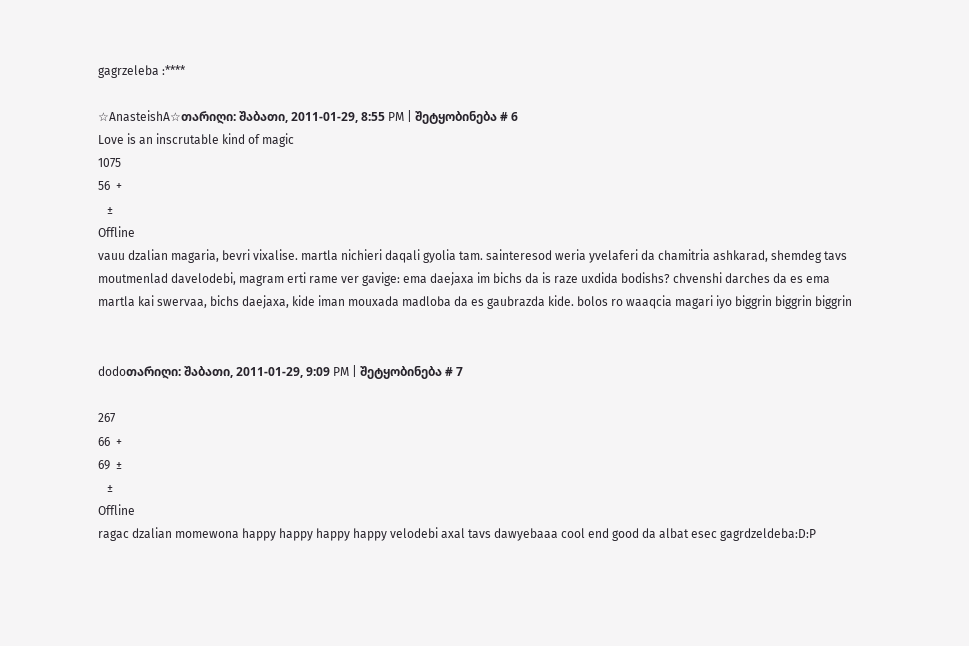gagrzeleba :****

☆AnasteishA☆თარიღი: შაბათი, 2011-01-29, 8:55 PM | შეტყობინება # 6
Love is an inscrutable kind of magic
1075
56  +
   ±
Offline
vauu dzalian magaria, bevri vixalise. martla nichieri daqali gyolia tam. sainteresod weria yvelaferi da chamitria ashkarad, shemdeg tavs moutmenlad davelodebi, magram erti rame ver gavige: ema daejaxa im bichs da is raze uxdida bodishs? chvenshi darches da es ema martla kai swervaa, bichs daejaxa, kide iman mouxada madloba da es gaubrazda kide. bolos ro waaqcia magari iyo biggrin biggrin biggrin


dodoთარიღი: შაბათი, 2011-01-29, 9:09 PM | შეტყობინება # 7

267
66  +
69  ±
   ±
Offline
ragac dzalian momewona happy happy happy happy velodebi axal tavs dawyebaaa cool end good da albat esec gagrdzeldeba:D:P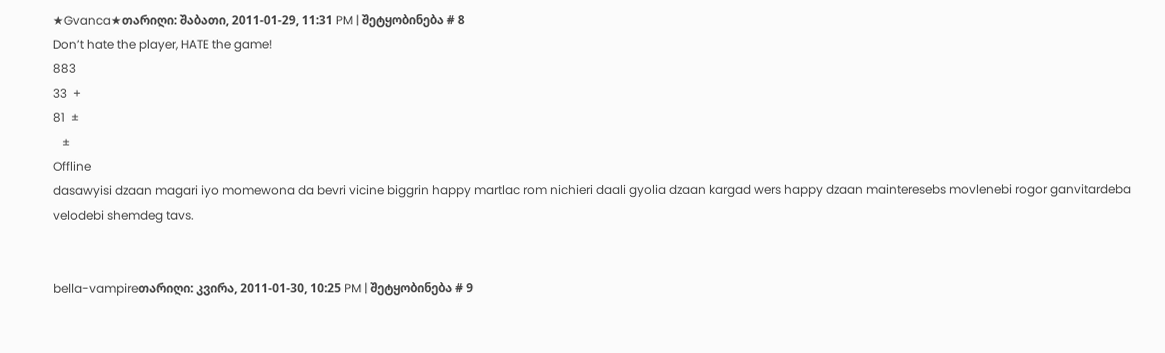★Gvanca★თარიღი: შაბათი, 2011-01-29, 11:31 PM | შეტყობინება # 8
Don’t hate the player, HATE the game!
883
33  +
81  ±
   ±
Offline
dasawyisi dzaan magari iyo momewona da bevri vicine biggrin happy martlac rom nichieri daali gyolia dzaan kargad wers happy dzaan mainteresebs movlenebi rogor ganvitardeba velodebi shemdeg tavs.


bella-vampireთარიღი: კვირა, 2011-01-30, 10:25 PM | შეტყობინება # 9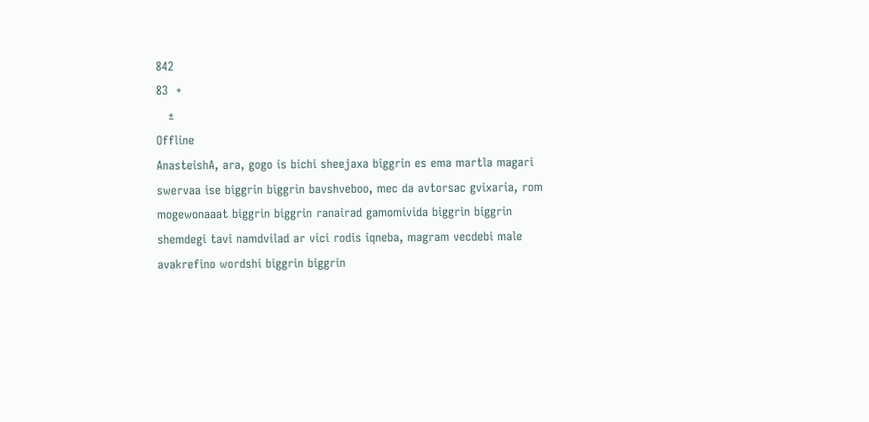842
83  +
   ±
Offline
AnasteishA, ara, gogo is bichi sheejaxa biggrin es ema martla magari swervaa ise biggrin biggrin bavshveboo, mec da avtorsac gvixaria, rom mogewonaaat biggrin biggrin ranairad gamomivida biggrin biggrin shemdegi tavi namdvilad ar vici rodis iqneba, magram vecdebi male avakrefino wordshi biggrin biggrin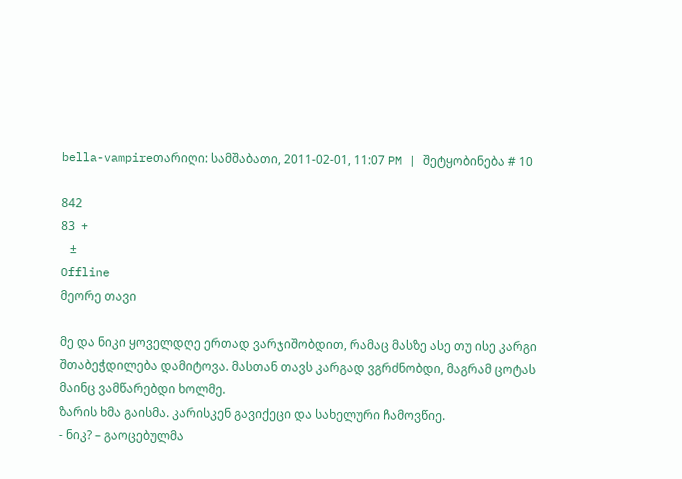bella-vampireთარიღი: სამშაბათი, 2011-02-01, 11:07 PM | შეტყობინება # 10

842
83  +
   ±
Offline
მეორე თავი

მე და ნიკი ყოველდღე ერთად ვარჯიშობდით, რამაც მასზე ასე თუ ისე კარგი შთაბეჭდილება დამიტოვა. მასთან თავს კარგად ვგრძნობდი, მაგრამ ცოტას მაინც ვამწარებდი ხოლმე.
ზარის ხმა გაისმა. კარისკენ გავიქეცი და სახელური ჩამოვწიე.
- ნიკ? – გაოცებულმა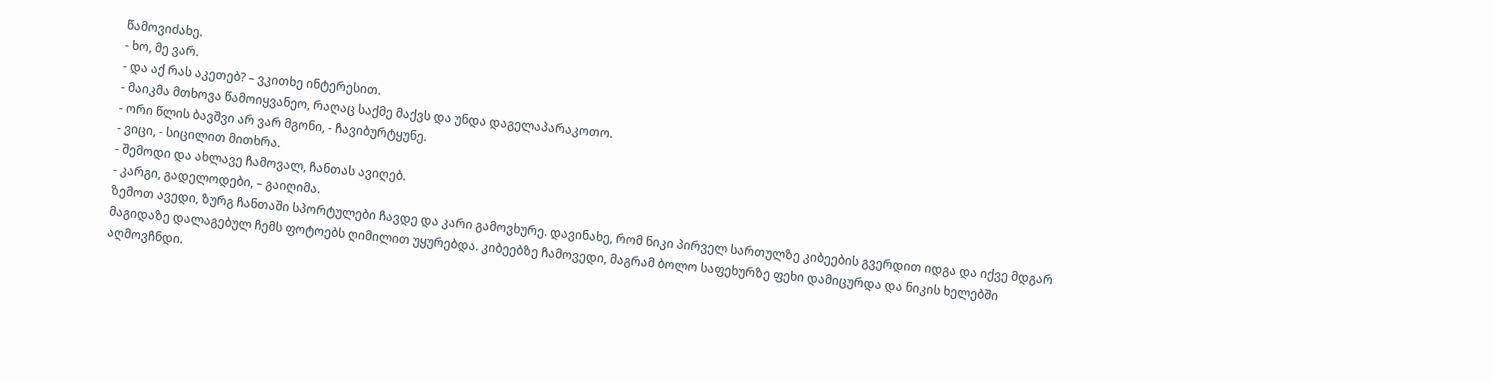წამოვიძახე.
- ხო, მე ვარ.
- და აქ რას აკეთებ? – ვკითხე ინტერესით.
- მაიკმა მთხოვა წამოიყვანეო, რაღაც საქმე მაქვს და უნდა დაგელაპარაკოთო.
- ორი წლის ბავშვი არ ვარ მგონი, - ჩავიბურტყუნე.
- ვიცი, - სიცილით მითხრა.
- შემოდი და ახლავე ჩამოვალ, ჩანთას ავიღებ.
- კარგი, გადელოდები, – გაიღიმა.
ზემოთ ავედი, ზურგ ჩანთაში სპორტულები ჩავდე და კარი გამოვხურე. დავინახე, რომ ნიკი პირველ სართულზე კიბეების გვერდით იდგა და იქვე მდგარ მაგიდაზე დალაგებულ ჩემს ფოტოებს ღიმილით უყურებდა. კიბეებზე ჩამოვედი, მაგრამ ბოლო საფეხურზე ფეხი დამიცურდა და ნიკის ხელებში აღმოვჩნდი.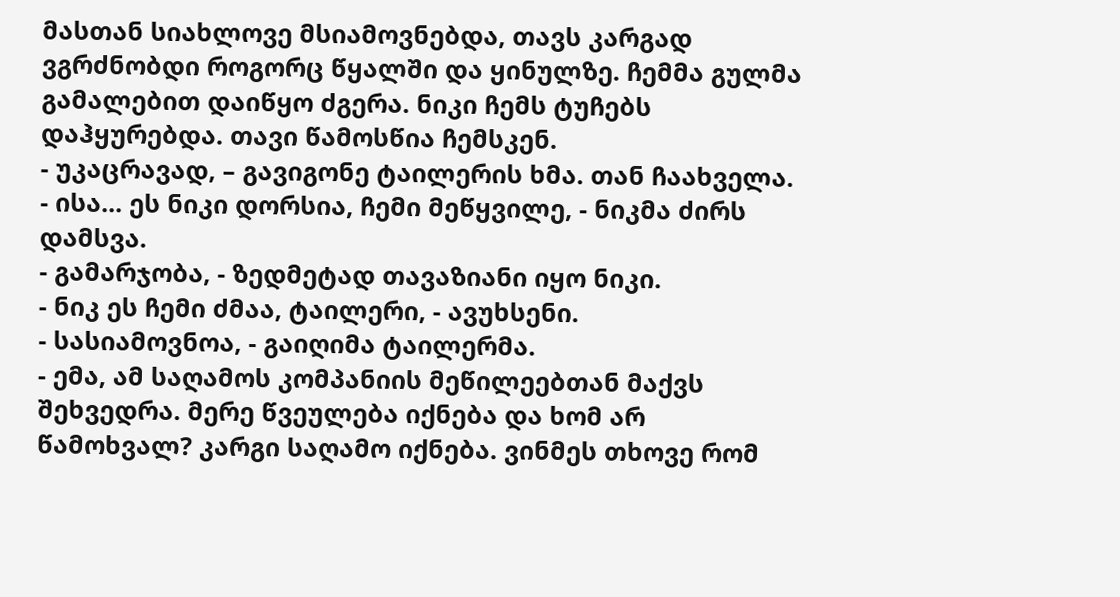მასთან სიახლოვე მსიამოვნებდა, თავს კარგად ვგრძნობდი როგორც წყალში და ყინულზე. ჩემმა გულმა გამალებით დაიწყო ძგერა. ნიკი ჩემს ტუჩებს დაჰყურებდა. თავი წამოსწია ჩემსკენ.
- უკაცრავად, – გავიგონე ტაილერის ხმა. თან ჩაახველა.
- ისა... ეს ნიკი დორსია, ჩემი მეწყვილე, - ნიკმა ძირს დამსვა.
- გამარჯობა, - ზედმეტად თავაზიანი იყო ნიკი.
- ნიკ ეს ჩემი ძმაა, ტაილერი, - ავუხსენი.
- სასიამოვნოა, - გაიღიმა ტაილერმა.
- ემა, ამ საღამოს კომპანიის მეწილეებთან მაქვს შეხვედრა. მერე წვეულება იქნება და ხომ არ წამოხვალ? კარგი საღამო იქნება. ვინმეს თხოვე რომ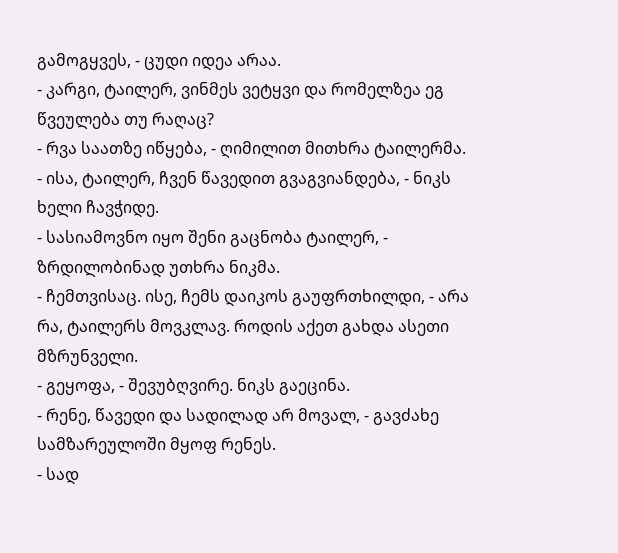გამოგყვეს, - ცუდი იდეა არაა.
- კარგი, ტაილერ, ვინმეს ვეტყვი და რომელზეა ეგ წვეულება თუ რაღაც?
- რვა საათზე იწყება, - ღიმილით მითხრა ტაილერმა.
- ისა, ტაილერ, ჩვენ წავედით გვაგვიანდება, - ნიკს ხელი ჩავჭიდე.
- სასიამოვნო იყო შენი გაცნობა ტაილერ, - ზრდილობინად უთხრა ნიკმა.
- ჩემთვისაც. ისე, ჩემს დაიკოს გაუფრთხილდი, - არა რა, ტაილერს მოვკლავ. როდის აქეთ გახდა ასეთი მზრუნველი.
- გეყოფა, - შევუბღვირე. ნიკს გაეცინა.
- რენე, წავედი და სადილად არ მოვალ, - გავძახე სამზარეულოში მყოფ რენეს.
- სად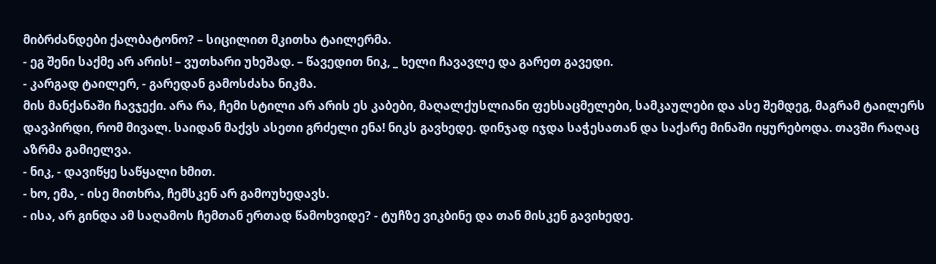მიბრძანდები ქალბატონო? – სიცილით მკითხა ტაილერმა.
- ეგ შენი საქმე არ არის! – ვუთხარი უხეშად. – წავედით ნიკ, _ ხელი ჩავავლე და გარეთ გავედი.
- კარგად ტაილერ, - გარედან გამოსძახა ნიკმა.
მის მანქანაში ჩავჯექი. არა რა, ჩემი სტილი არ არის ეს კაბები, მაღალქუსლიანი ფეხსაცმელები, სამკაულები და ასე შემდეგ, მაგრამ ტაილერს დავპირდი, რომ მივალ. საიდან მაქვს ასეთი გრძელი ენა! ნიკს გავხედე. დინჯად იჯდა საჭესათან და საქარე მინაში იყურებოდა. თავში რაღაც აზრმა გამიელვა.
- ნიკ, - დავიწყე საწყალი ხმით.
- ხო, ემა, - ისე მითხრა, ჩემსკენ არ გამოუხედავს.
- ისა, არ გინდა ამ საღამოს ჩემთან ერთად წამოხვიდე? - ტუჩზე ვიკბინე და თან მისკენ გავიხედე.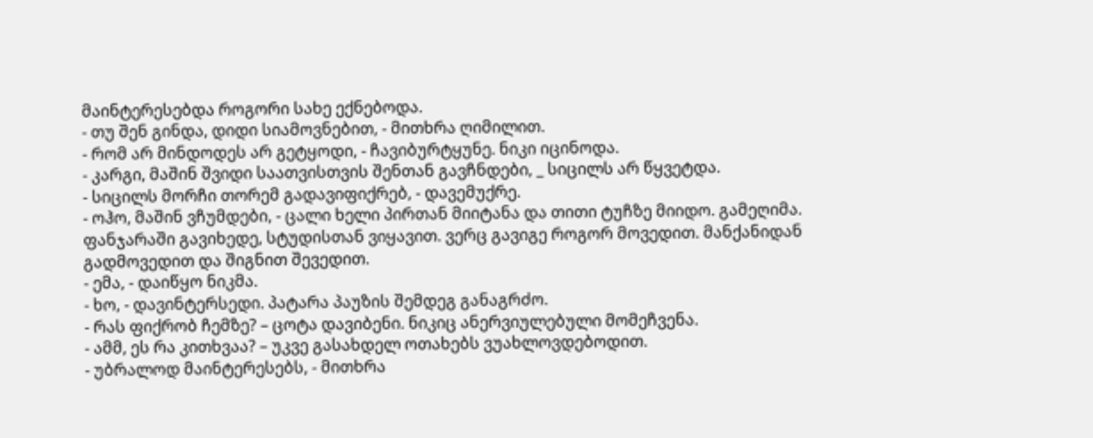მაინტერესებდა როგორი სახე ექნებოდა.
- თუ შენ გინდა, დიდი სიამოვნებით, - მითხრა ღიმილით.
- რომ არ მინდოდეს არ გეტყოდი, - ჩავიბურტყუნე. ნიკი იცინოდა.
- კარგი, მაშინ შვიდი საათვისთვის შენთან გავჩნდები, _ სიცილს არ წყვეტდა.
- სიცილს მორჩი თორემ გადავიფიქრებ, - დავემუქრე.
- ოჰო, მაშინ ვჩუმდები, - ცალი ხელი პირთან მიიტანა და თითი ტუჩზე მიიდო. გამეღიმა. ფანჯარაში გავიხედე, სტუდისთან ვიყავით. ვერც გავიგე როგორ მოვედით. მანქანიდან გადმოვედით და შიგნით შევედით.
- ემა, - დაიწყო ნიკმა.
- ხო, - დავინტერსედი. პატარა პაუზის შემდეგ განაგრძო.
- რას ფიქრობ ჩემზე? – ცოტა დავიბენი. ნიკიც ანერვიულებული მომეჩვენა.
- ამმ, ეს რა კითხვაა? – უკვე გასახდელ ოთახებს ვუახლოვდებოდით.
- უბრალოდ მაინტერესებს, - მითხრა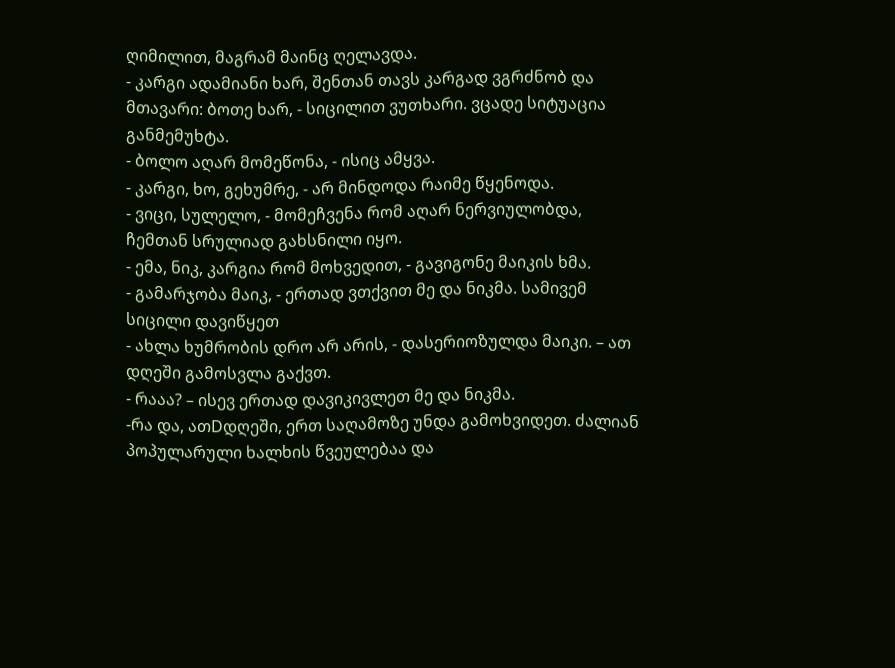ღიმილით, მაგრამ მაინც ღელავდა.
- კარგი ადამიანი ხარ, შენთან თავს კარგად ვგრძნობ და მთავარი: ბოთე ხარ, - სიცილით ვუთხარი. ვცადე სიტუაცია განმემუხტა.
- ბოლო აღარ მომეწონა, - ისიც ამყვა.
- კარგი, ხო, გეხუმრე, - არ მინდოდა რაიმე წყენოდა.
- ვიცი, სულელო, - მომეჩვენა რომ აღარ ნერვიულობდა, ჩემთან სრულიად გახსნილი იყო.
- ემა, ნიკ, კარგია რომ მოხვედით, - გავიგონე მაიკის ხმა.
- გამარჯობა მაიკ, - ერთად ვთქვით მე და ნიკმა. სამივემ სიცილი დავიწყეთ
- ახლა ხუმრობის დრო არ არის, - დასერიოზულდა მაიკი. – ათ დღეში გამოსვლა გაქვთ.
- რააა? – ისევ ერთად დავიკივლეთ მე და ნიკმა.
-რა და, ათDდღეში, ერთ საღამოზე უნდა გამოხვიდეთ. ძალიან პოპულარული ხალხის წვეულებაა და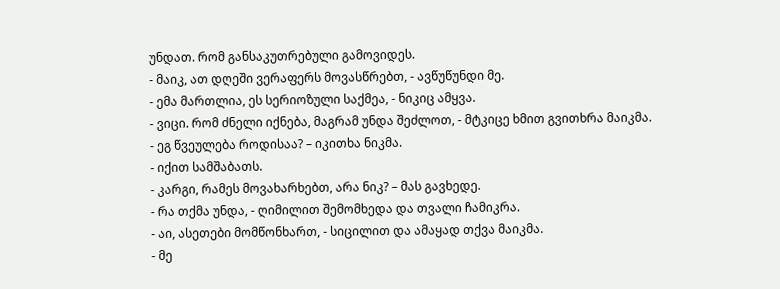უნდათ. რომ განსაკუთრებული გამოვიდეს.
- მაიკ, ათ დღეში ვერაფერს მოვასწრებთ, - ავწუწუნდი მე.
- ემა მართლია, ეს სერიოზული საქმეა, - ნიკიც ამყვა.
- ვიცი. რომ ძნელი იქნება, მაგრამ უნდა შეძლოთ, - მტკიცე ხმით გვითხრა მაიკმა.
- ეგ წვეულება როდისაა? – იკითხა ნიკმა.
- იქით სამშაბათს.
- კარგი, რამეს მოვახარხებთ, არა ნიკ? – მას გავხედე.
- რა თქმა უნდა, - ღიმილით შემომხედა და თვალი ჩამიკრა.
- აი, ასეთები მომწონხართ, - სიცილით და ამაყად თქვა მაიკმა.
- მე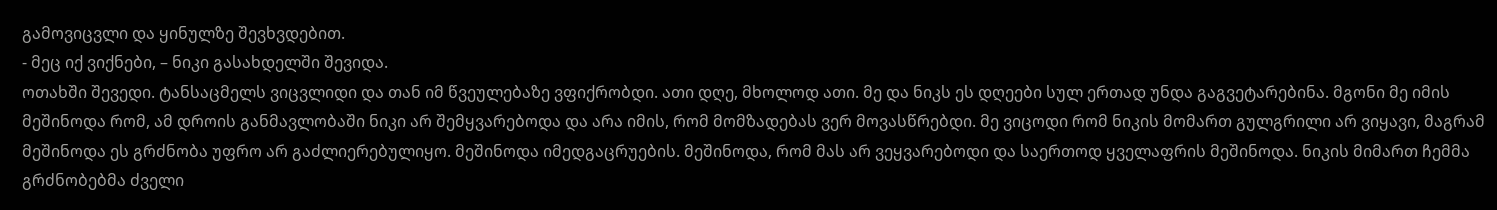გამოვიცვლი და ყინულზე შევხვდებით.
- მეც იქ ვიქნები, – ნიკი გასახდელში შევიდა.
ოთახში შევედი. ტანსაცმელს ვიცვლიდი და თან იმ წვეულებაზე ვფიქრობდი. ათი დღე, მხოლოდ ათი. მე და ნიკს ეს დღეები სულ ერთად უნდა გაგვეტარებინა. მგონი მე იმის მეშინოდა რომ, ამ დროის განმავლობაში ნიკი არ შემყვარებოდა და არა იმის, რომ მომზადებას ვერ მოვასწრებდი. მე ვიცოდი რომ ნიკის მომართ გულგრილი არ ვიყავი, მაგრამ მეშინოდა ეს გრძნობა უფრო არ გაძლიერებულიყო. მეშინოდა იმედგაცრუების. მეშინოდა, რომ მას არ ვეყვარებოდი და საერთოდ ყველაფრის მეშინოდა. ნიკის მიმართ ჩემმა გრძნობებმა ძველი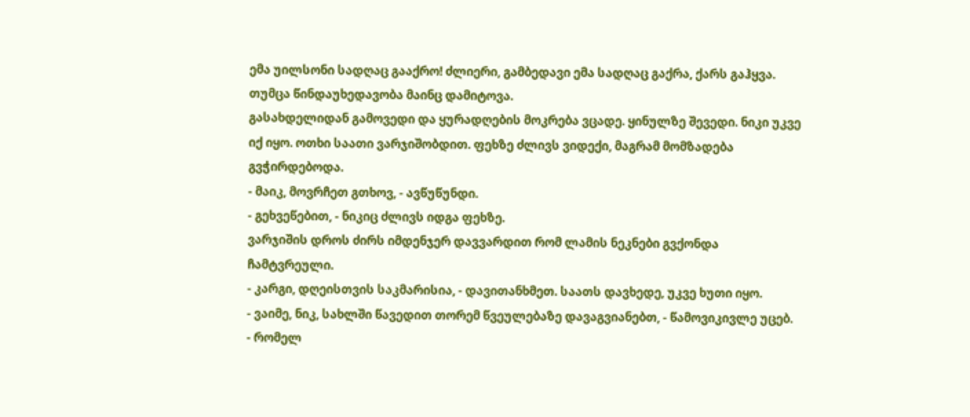ემა უილსონი სადღაც გააქრო! ძლიერი, გამბედავი ემა სადღაც გაქრა, ქარს გაჰყვა. თუმცა წინდაუხედავობა მაინც დამიტოვა.
გასახდელიდან გამოვედი და ყურადღების მოკრება ვცადე. ყინულზე შევედი. ნიკი უკვე იქ იყო. ოთხი საათი ვარჯიშობდით. ფეხზე ძლივს ვიდექი, მაგრამ მომზადება გვჭირდებოდა.
- მაიკ, მოვრჩეთ გთხოვ, - ავწუწუნდი.
- გეხვეწებით, - ნიკიც ძლივს იდგა ფეხზე.
ვარჯიშის დროს ძირს იმდენჯერ დავვარდით რომ ლამის ნეკნები გვქონდა ჩამტვრეული.
- კარგი, დღეისთვის საკმარისია, - დავითანხმეთ. საათს დავხედე, უკვე ხუთი იყო.
- ვაიმე, ნიკ, სახლში წავედით თორემ წვეულებაზე დავაგვიანებთ, - წამოვიკივლე უცებ.
- რომელ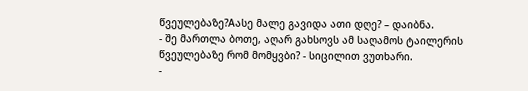წვეულებაზე?Aასე მალე გავიდა ათი დღე? – დაიბნა.
- შე მართლა ბოთე, აღარ გახსოვს ამ საღამოს ტაილერის წვეულებაზე რომ მომყვბი? - სიცილით ვუთხარი.
-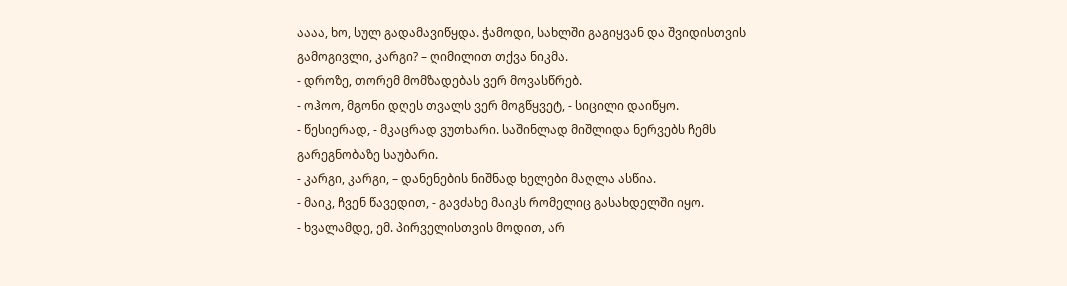აააა, ხო, სულ გადამავიწყდა. ჭამოდი, სახლში გაგიყვან და შვიდისთვის გამოგივლი, კარგი? – ღიმილით თქვა ნიკმა.
- დროზე, თორემ მომზადებას ვერ მოვასწრებ.
- ოჰოო, მგონი დღეს თვალს ვერ მოგწყვეტ, - სიცილი დაიწყო.
- წესიერად, - მკაცრად ვუთხარი. საშინლად მიშლიდა ნერვებს ჩემს გარეგნობაზე საუბარი.
- კარგი, კარგი, – დანენების ნიშნად ხელები მაღლა ასწია.
- მაიკ, ჩვენ წავედით, - გავძახე მაიკს რომელიც გასახდელში იყო.
- ხვალამდე, ემ. პირველისთვის მოდით, არ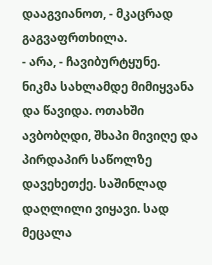დააგვიანოთ, - მკაცრად გაგვაფრთხილა.
- არა, - ჩავიბურტყუნე.
ნიკმა სახლამდე მიმიყვანა და წავიდა. ოთახში ავბობღდი, შხაპი მივიღე და პირდაპირ საწოლზე დავეხეთქე. საშინლად დაღლილი ვიყავი. სად მეცალა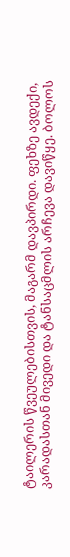ტაილერის წვეულებისთვის, მაგარმ დავპირდი. ფეხზე ავდექი, კარადასთან მივედი და ტანსაცმლის არჩევა დავიწყე. ბოლოს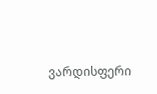ვარდისფერი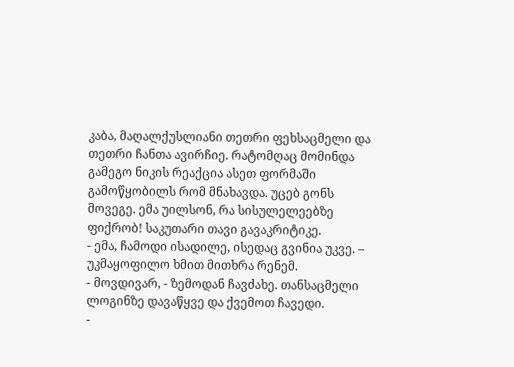კაბა, მაღალქუსლიანი თეთრი ფეხსაცმელი და თეთრი ჩანთა ავირჩიე. რატომღაც მომინდა გამეგო ნიკის რეაქცია ასეთ ფორმაში გამოწყობილს რომ მნახავდა. უცებ გონს მოვეგე. ემა უილსონ, რა სისულელეებზე ფიქრობ! საკუთარი თავი გავაკრიტიკე.
- ემა, ჩამოდი ისადილე, ისედაც გვინია უკვე. – უკმაყოფილო ხმით მითხრა რენემ.
- მოვდივარ, - ზემოდან ჩავძახე. თანსაცმელი ლოგინზე დავაწყვე და ქვემოთ ჩავედი.
-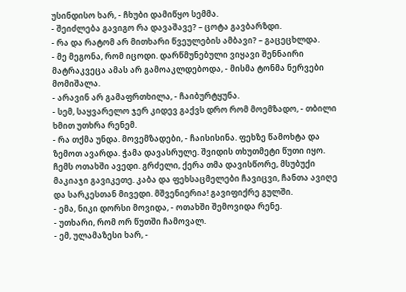უსინდისო ხარ, - ჩხუბი დამიწყო სემმა.
- შეიძლება გავიგო რა დავაშავე? – ცოტა გავბარზდი.
- რა და რატომ არ მითხარი წვეულების ამბავი? – გაცეცხლდა.
- მე მეგონა, რომ იცოდი. დარწმუნებული ვიყავი შენნაირი მატრაკვეცა ამას არ გამოაკლდებოდა, - მისმა ტონმა ნერვები მომიშალა.
- არავინ არ გამაფრთხილა, - ჩაიბურტყუნა.
- სემ, საყვარელო ჯერ კიდევ გაქვს დრო რომ მოემზადო, - თბილი ხმით უთხრა რენემ.
- რა თქმა უნდა. მოვემზადები, - ჩაისისინა. ფეხზე წამოხტა და ზემოთ ავარდა. ჭამა დავასრულე. შვიდის თხუთმეტი წუთი იყო. ჩემს ოთახში ავედი. გრძელი, ქერა თმა დავისწორე, მსუბუქი მაკიაჯი გავიკეთე. კაბა და ფეხსაცმელები ჩავიცვი, ჩანთა ავიღე და სარკესთან მივედი. მშვენიერია! გავიფიქრე გულში.
- ემა, ნიკი დორსი მოვიდა, - ოთახში შემოვიდა რენე.
- უთხარი, რომ ორ წუთში ჩამოვალ.
- ემ, ულამაზესი ხარ, -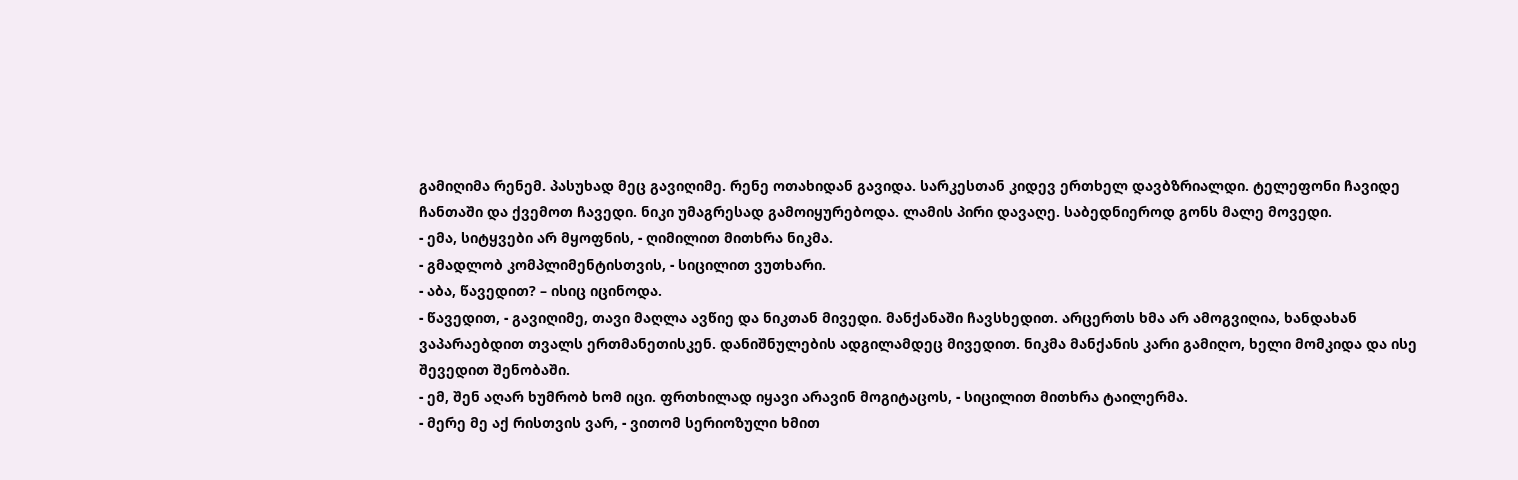გამიღიმა რენემ. პასუხად მეც გავიღიმე. რენე ოთახიდან გავიდა. სარკესთან კიდევ ერთხელ დავბზრიალდი. ტელეფონი ჩავიდე ჩანთაში და ქვემოთ ჩავედი. ნიკი უმაგრესად გამოიყურებოდა. ლამის პირი დავაღე. საბედნიეროდ გონს მალე მოვედი.
- ემა, სიტყვები არ მყოფნის, - ღიმილით მითხრა ნიკმა.
- გმადლობ კომპლიმენტისთვის, - სიცილით ვუთხარი.
- აბა, წავედით? – ისიც იცინოდა.
- წავედით, - გავიღიმე, თავი მაღლა ავწიე და ნიკთან მივედი. მანქანაში ჩავსხედით. არცერთს ხმა არ ამოგვიღია, ხანდახან ვაპარაებდით თვალს ერთმანეთისკენ. დანიშნულების ადგილამდეც მივედით. ნიკმა მანქანის კარი გამიღო, ხელი მომკიდა და ისე შევედით შენობაში.
- ემ, შენ აღარ ხუმრობ ხომ იცი. ფრთხილად იყავი არავინ მოგიტაცოს, - სიცილით მითხრა ტაილერმა.
- მერე მე აქ რისთვის ვარ, - ვითომ სერიოზული ხმით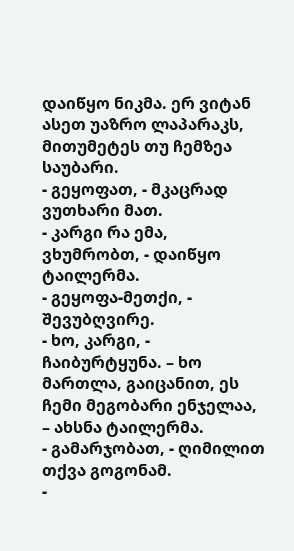დაიწყო ნიკმა. ერ ვიტან ასეთ უაზრო ლაპარაკს, მითუმეტეს თუ ჩემზეა საუბარი.
- გეყოფათ, - მკაცრად ვუთხარი მათ.
- კარგი რა ემა, ვხუმრობთ, - დაიწყო ტაილერმა.
- გეყოფა-მეთქი, - შევუბღვირე.
- ხო, კარგი, - ჩაიბურტყუნა. – ხო მართლა, გაიცანით, ეს ჩემი მეგობარი ენჯელაა, – ახსნა ტაილერმა.
- გამარჯობათ, - ღიმილით თქვა გოგონამ.
-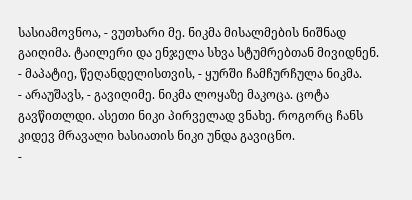სასიამოვნოა, - ვუთხარი მე. ნიკმა მისალმების ნიშნად გაიღიმა. ტაილერი და ენჯელა სხვა სტუმრებთან მივიდნენ.
- მაპატიე, წეღანდელისთვის, - ყურში ჩამჩურჩულა ნიკმა.
- არაუშავს, - გავიღიმე. ნიკმა ლოყაზე მაკოცა. ცოტა გავწითლდი. ასეთი ნიკი პირველად ვნახე. როგორც ჩანს კიდევ მრავალი ხასიათის ნიკი უნდა გავიცნო.
-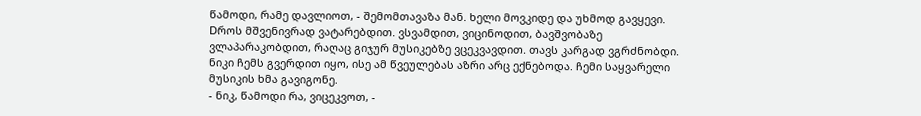წამოდი, რამე დავლიოთ, - შემომთავაზა მან. ხელი მოვკიდე და უხმოდ გავყევი. Dროს მშვენივრად ვატარებდით. ვსვამდით, ვიცინოდით, ბავშვობაზე ვლაპარაკობდით, რაღაც გიჯურ მუსიკებზე ვცეკვავდით. თავს კარგად ვგრძნობდი. ნიკი ჩემს გვერდით იყო, ისე ამ წვეულებას აზრი არც ექნებოდა. ჩემი საყვარელი მუსიკის ხმა გავიგონე.
- ნიკ, წამოდი რა, ვიცეკვოთ, -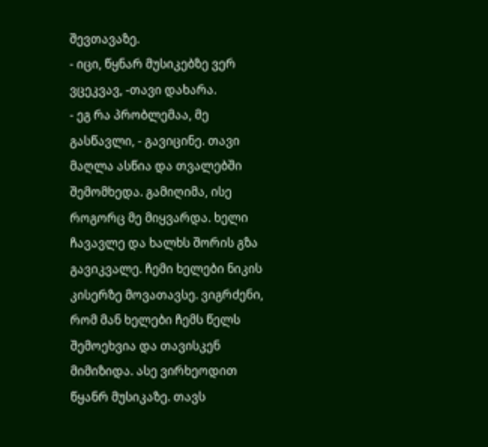შევთავაზე.
- იცი, წყნარ მუსიკებზე ვერ ვცეკვავ, -თავი დახარა.
- ეგ რა პრობლემაა, მე გასწავლი, - გავიცინე. თავი მაღლა ასწია და თვალებში შემომხედა. გამიღიმა, ისე როგორც მე მიყვარდა. ხელი ჩავავლე და ხალხს შორის გზა გავიკვალე. ჩემი ხელები ნიკის კისერზე მოვათავსე. ვიგრძენი, რომ მან ხელები ჩემს წელს შემოეხვია და თავისკენ მიმიზიდა. ასე ვირხეოდით წყანრ მუსიკაზე. თავს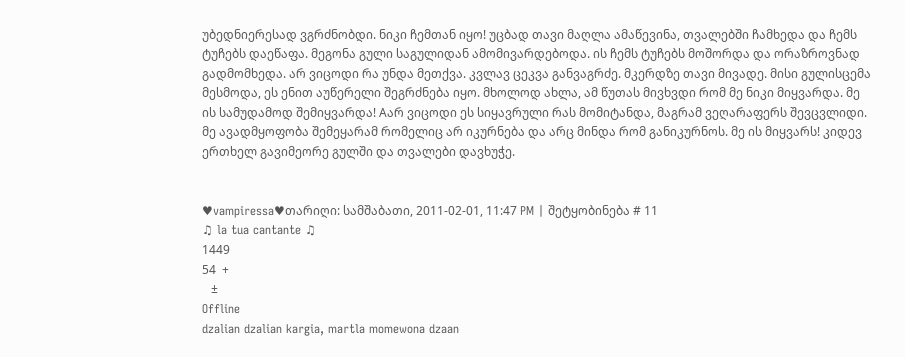უბედნიერესად ვგრძნობდი. ნიკი ჩემთან იყო! უცბად თავი მაღლა ამაწევინა, თვალებში ჩამხედა და ჩემს ტუჩებს დაეწაფა. მეგონა გული საგულიდან ამომივარდებოდა. ის ჩემს ტუჩებს მოშორდა და ორაზროვნად გადმომხედა. არ ვიცოდი რა უნდა მეთქვა. კვლავ ცეკვა განვაგრძე. მკერდზე თავი მივადე. მისი გულისცემა მესმოდა, ეს ენით აუწერელი შეგრძნება იყო. მხოლოდ ახლა, ამ წუთას მივხვდი რომ მე ნიკი მიყვარდა. მე ის სამუდამოდ შემიყვარდა! Aარ ვიცოდი ეს სიყავრული რას მომიტანდა, მაგრამ ვეღარაფერს შევცვლიდი. მე ავადმყოფობა შემეყარამ რომელიც არ იკურნება და არც მინდა რომ განიკურნოს. მე ის მიყვარს! კიდევ ერთხელ გავიმეორე გულში და თვალები დავხუჭე.


♥vampiressa♥თარიღი: სამშაბათი, 2011-02-01, 11:47 PM | შეტყობინება # 11
♫ la tua cantante ♫
1449
54  +
   ±
Offline
dzalian dzalian kargia, martla momewona dzaan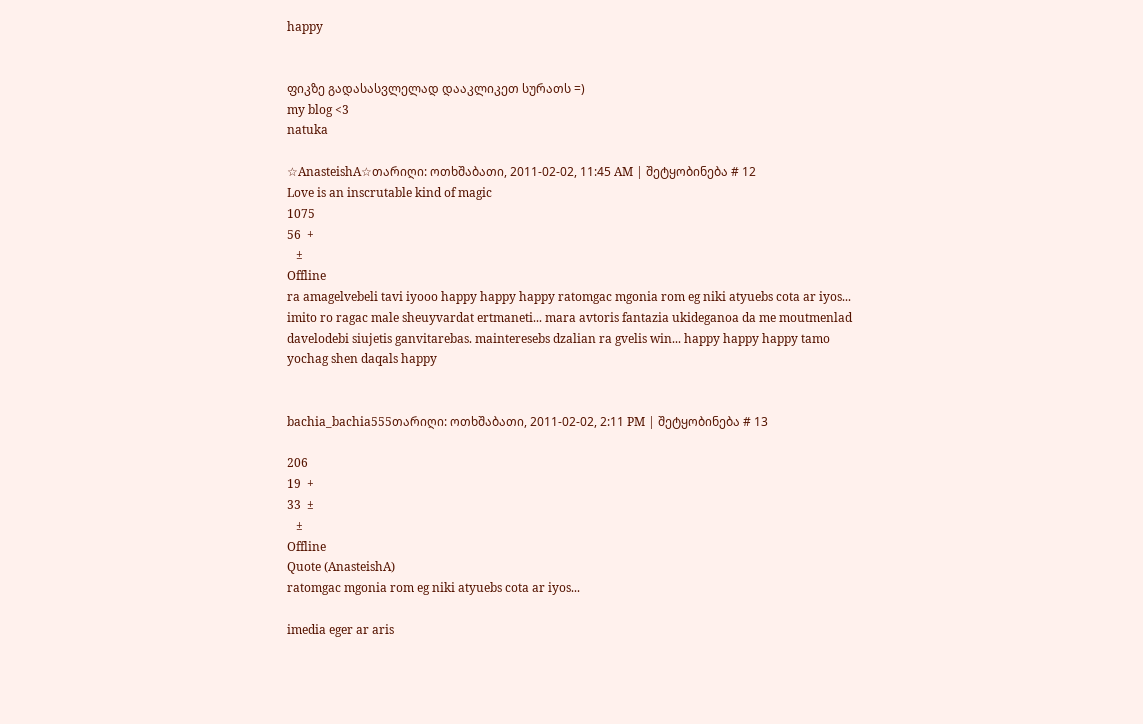happy


ფიკზე გადასასვლელად დააკლიკეთ სურათს =)
my blog <3
natuka

☆AnasteishA☆თარიღი: ოთხშაბათი, 2011-02-02, 11:45 AM | შეტყობინება # 12
Love is an inscrutable kind of magic
1075
56  +
   ±
Offline
ra amagelvebeli tavi iyooo happy happy happy ratomgac mgonia rom eg niki atyuebs cota ar iyos... imito ro ragac male sheuyvardat ertmaneti... mara avtoris fantazia ukideganoa da me moutmenlad davelodebi siujetis ganvitarebas. mainteresebs dzalian ra gvelis win... happy happy happy tamo yochag shen daqals happy


bachia_bachia555თარიღი: ოთხშაბათი, 2011-02-02, 2:11 PM | შეტყობინება # 13

206
19  +
33  ±
   ±
Offline
Quote (AnasteishA)
ratomgac mgonia rom eg niki atyuebs cota ar iyos...

imedia eger ar aris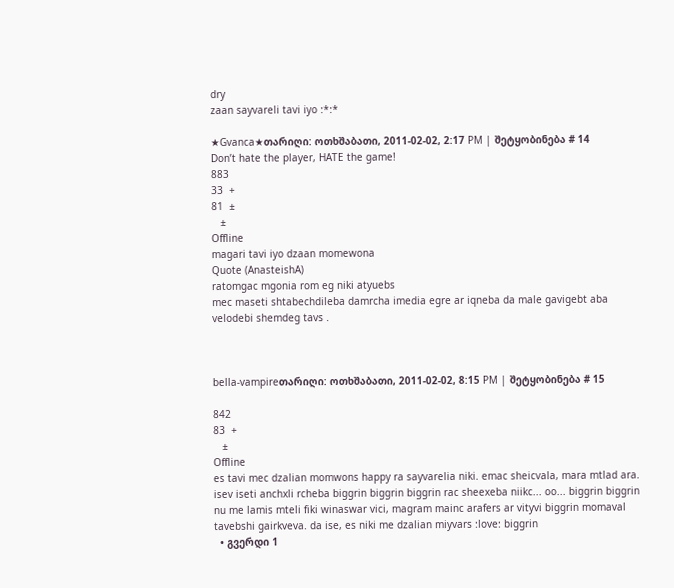dry
zaan sayvareli tavi iyo :*:*

★Gvanca★თარიღი: ოთხშაბათი, 2011-02-02, 2:17 PM | შეტყობინება # 14
Don’t hate the player, HATE the game!
883
33  +
81  ±
   ±
Offline
magari tavi iyo dzaan momewona
Quote (AnasteishA)
ratomgac mgonia rom eg niki atyuebs
mec maseti shtabechdileba damrcha imedia egre ar iqneba da male gavigebt aba velodebi shemdeg tavs .



bella-vampireთარიღი: ოთხშაბათი, 2011-02-02, 8:15 PM | შეტყობინება # 15

842
83  +
   ±
Offline
es tavi mec dzalian momwons happy ra sayvarelia niki. emac sheicvala, mara mtlad ara. isev iseti anchxli rcheba biggrin biggrin biggrin rac sheexeba niikc... oo... biggrin biggrin nu me lamis mteli fiki winaswar vici, magram mainc arafers ar vityvi biggrin momaval tavebshi gairkveva. da ise, es niki me dzalian miyvars :love: biggrin
  • გვერდი 1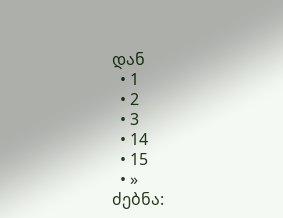დან
  • 1
  • 2
  • 3
  • 14
  • 15
  • »
ძებნა: